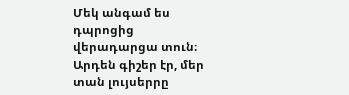Մեկ անգամ ես դպրոցից վերադարցա տուն։ Արդեն գիշեր էր, մեր տան լույսերրը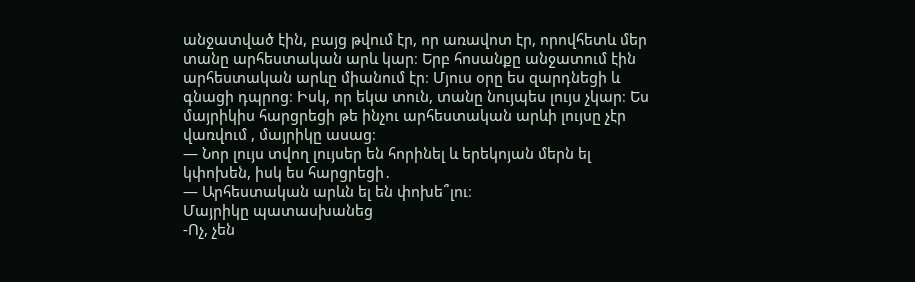անջատված էին, բայց թվում էր, որ առավոտ էր, որովհետև մեր տանը արհեստական արև կար։ Երբ հոսանքը անջատում էին արհեստական արևը միանում էր։ Մյուս օրը ես զարդնեցի և գնացի դպրոց։ Իսկ, որ եկա տուն, տանը նույպես լույս չկար։ Ես մայրիկիս հարցրեցի թե ինչու արհեստական արևի լույսը չէր վառվում , մայրիկը ասաց։
— Նոր լույս տվող լույսեր են հորինել և երեկոյան մերն ել կփոխեն, իսկ ես հարցրեցի․
— Արհեստական արևն ել են փոխե՞լու։
Մայրիկը պատասխանեց
-Ոչ, չեն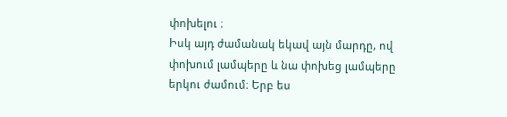փոխելու ։
Իսկ այդ ժամանակ եկավ այն մարդը, ով փոխում լամպերը և նա փոխեց լամպերը երկու ժամում։ Երբ ես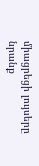միացրեցի լույսերը նրանք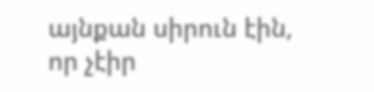այնքան սիրուն էին, որ չէիր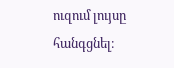ուզում լույսը հանգցնել։